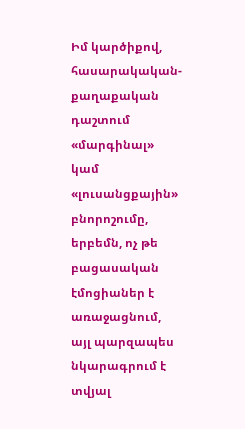Իմ կարծիքով, հասարակական-քաղաքական դաշտում «մարգինալ» կամ «լուսանցքային» բնորոշումը, երբեմն, ոչ թե բացասական էմոցիաներ է առաջացնում, այլ պարզապես նկարագրում է տվյալ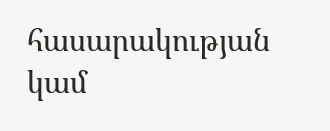հասարակության կամ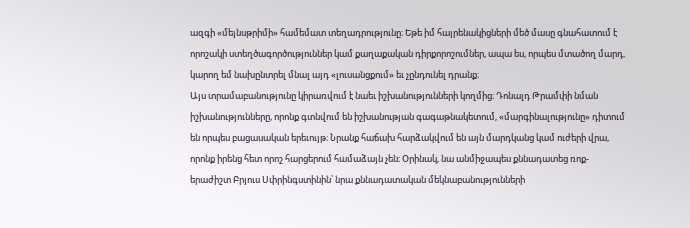ազգի «մեյնսթրիմի» համեմատ տեղադրությունը։ Եթե իմ հայրենակիցների մեծ մասը գնահատում է որոշակի ստեղծագործություններ կամ քաղաքական դիրքորոշումներ, ապա ես, որպես մտածող մարդ, կարող եմ նախընտրել մնալ այդ «լուսանցքում» եւ չընդունել դրանք։
Այս տրամաբանությունը կիրառվում է նաեւ իշխանությունների կողմից։ Դոնալդ Թրամփի նման իշխանությունները, որոնք գտնվում են իշխանության գագաթնակետում, «մարգինալությունը» դիտում են որպես բացասական երեւույթ։ Նրանք հաճախ հարձակվում են այն մարդկանց կամ ուժերի վրա, որոնք իրենց հետ որոշ հարցերում համաձայն չեն։ Օրինակ, նա անմիջապես քննադատեց ռոք-երաժիշտ Բրյուս Սփրինգստինին՝ նրա քննադատական մեկնաբանությունների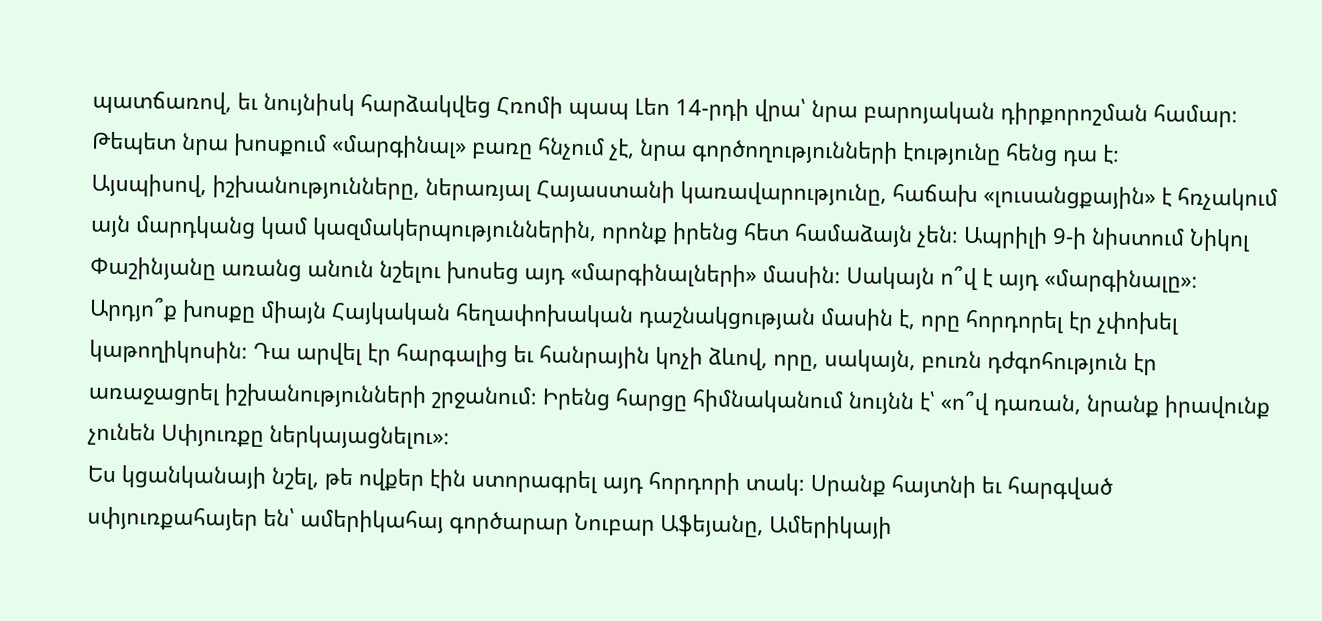պատճառով, եւ նույնիսկ հարձակվեց Հռոմի պապ Լեո 14-րդի վրա՝ նրա բարոյական դիրքորոշման համար։ Թեպետ նրա խոսքում «մարգինալ» բառը հնչում չէ, նրա գործողությունների էությունը հենց դա է։
Այսպիսով, իշխանությունները, ներառյալ Հայաստանի կառավարությունը, հաճախ «լուսանցքային» է հռչակում այն մարդկանց կամ կազմակերպություններին, որոնք իրենց հետ համաձայն չեն։ Ապրիլի 9-ի նիստում Նիկոլ Փաշինյանը առանց անուն նշելու խոսեց այդ «մարգինալների» մասին։ Սակայն ո՞վ է այդ «մարգինալը»։
Արդյո՞ք խոսքը միայն Հայկական հեղափոխական դաշնակցության մասին է, որը հորդորել էր չփոխել կաթողիկոսին։ Դա արվել էր հարգալից եւ հանրային կոչի ձևով, որը, սակայն, բուռն դժգոհություն էր առաջացրել իշխանությունների շրջանում։ Իրենց հարցը հիմնականում նույնն է՝ «ո՞վ դառան, նրանք իրավունք չունեն Սփյուռքը ներկայացնելու»։
Ես կցանկանայի նշել, թե ովքեր էին ստորագրել այդ հորդորի տակ։ Սրանք հայտնի եւ հարգված սփյուռքահայեր են՝ ամերիկահայ գործարար Նուբար Աֆեյանը, Ամերիկայի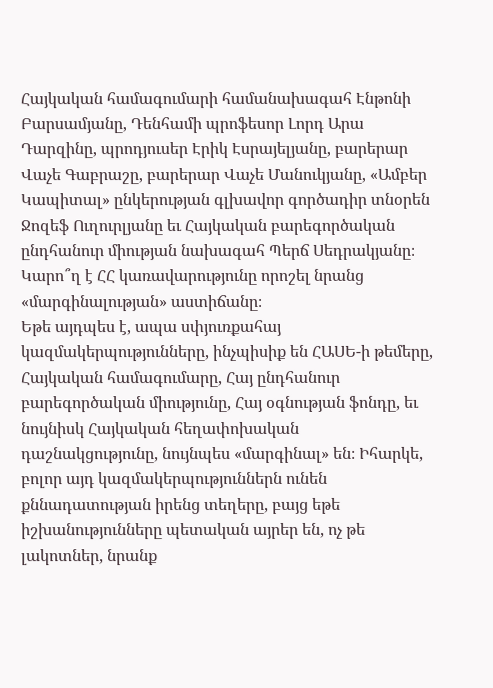Հայկական համագումարի համանախագահ Էնթոնի Բարսամյանը, Դենհամի պրոֆեսոր Լորդ Արա Դարզինը, պրոդյուսեր Էրիկ Էսրայելյանը, բարերար Վաչե Գաբրաշը, բարերար Վաչե Մանուկյանը, «Ամբեր Կապիտալ» ընկերության գլխավոր գործադիր տնօրեն Ջոզեֆ Ուղուրլյանը եւ Հայկական բարեգործական ընդհանուր միության նախագահ Պերճ Սեդրակյանը։ Կարո՞ղ է ՀՀ կառավարությունը որոշել նրանց «մարգինալության» աստիճանը։
Եթե այդպես է, ապա սփյուռքահայ կազմակերպությունները, ինչպիսիք են ՀԱՍԵ-ի թեմերը, Հայկական համագումարը, Հայ ընդհանուր բարեգործական միությունը, Հայ օգնության ֆոնդը, եւ նույնիսկ Հայկական հեղափոխական դաշնակցությունը, նույնպես «մարգինալ» են։ Իհարկե, բոլոր այդ կազմակերպություններն ունեն քննադատության իրենց տեղերը, բայց եթե իշխանությունները պետական այրեր են, ոչ թե լակոտներ, նրանք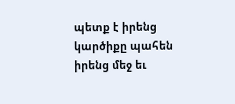պետք է իրենց կարծիքը պահեն իրենց մեջ եւ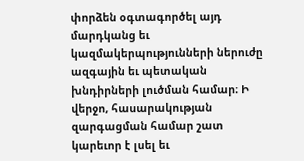փորձեն օգտագործել այդ մարդկանց եւ կազմակերպությունների ներուժը ազգային եւ պետական խնդիրների լուծման համար։ Ի վերջո, հասարակության զարգացման համար շատ կարեւոր է լսել եւ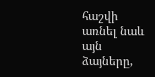հաշվի առնել նաև այն ձայները,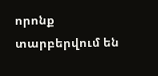որոնք տարբերվում են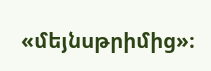«մեյնսթրիմից»։